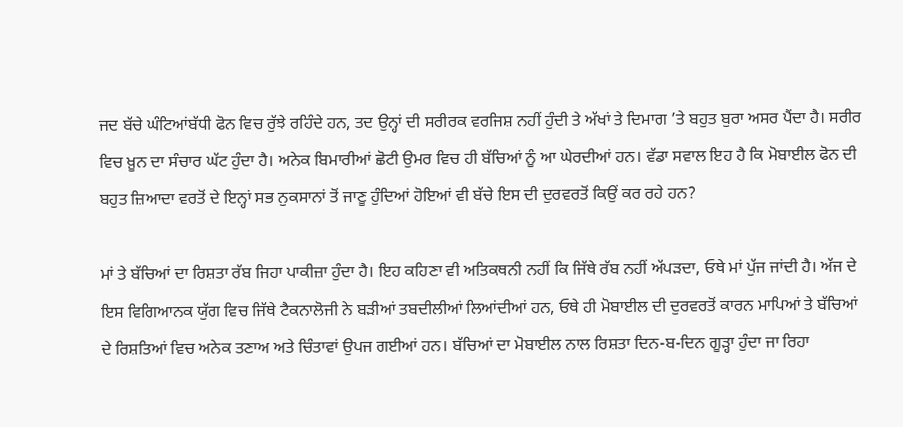ਜਦ ਬੱਚੇ ਘੰਟਿਆਂਬੱਧੀ ਫੋਨ ਵਿਚ ਰੁੱਝੇ ਰਹਿੰਦੇ ਹਨ, ਤਦ ਉਨ੍ਹਾਂ ਦੀ ਸਰੀਰਕ ਵਰਜਿਸ਼ ਨਹੀਂ ਹੁੰਦੀ ਤੇ ਅੱਖਾਂ ਤੇ ਦਿਮਾਗ ’ਤੇ ਬਹੁਤ ਬੁਰਾ ਅਸਰ ਪੈਂਦਾ ਹੈ। ਸਰੀਰ ਵਿਚ ਖ਼ੂਨ ਦਾ ਸੰਚਾਰ ਘੱਟ ਹੁੰਦਾ ਹੈ। ਅਨੇਕ ਬਿਮਾਰੀਆਂ ਛੋਟੀ ਉਮਰ ਵਿਚ ਹੀ ਬੱਚਿਆਂ ਨੂੰ ਆ ਘੇਰਦੀਆਂ ਹਨ। ਵੱਡਾ ਸਵਾਲ ਇਹ ਹੈ ਕਿ ਮੋਬਾਈਲ ਫੋਨ ਦੀ ਬਹੁਤ ਜ਼ਿਆਦਾ ਵਰਤੋਂ ਦੇ ਇਨ੍ਹਾਂ ਸਭ ਨੁਕਸਾਨਾਂ ਤੋਂ ਜਾਣੂ ਹੁੰਦਿਆਂ ਹੋਇਆਂ ਵੀ ਬੱਚੇ ਇਸ ਦੀ ਦੁਰਵਰਤੋਂ ਕਿਉਂ ਕਰ ਰਹੇ ਹਨ?

ਮਾਂ ਤੇ ਬੱਚਿਆਂ ਦਾ ਰਿਸ਼ਤਾ ਰੱਬ ਜਿਹਾ ਪਾਕੀਜ਼ਾ ਹੁੰਦਾ ਹੈ। ਇਹ ਕਹਿਣਾ ਵੀ ਅਤਿਕਥਨੀ ਨਹੀਂ ਕਿ ਜਿੱਥੇ ਰੱਬ ਨਹੀਂ ਅੱਪੜਦਾ, ਓਥੇ ਮਾਂ ਪੁੱਜ ਜਾਂਦੀ ਹੈ। ਅੱਜ ਦੇ ਇਸ ਵਿਗਿਆਨਕ ਯੁੱਗ ਵਿਚ ਜਿੱਥੇ ਟੈਕਨਾਲੋਜੀ ਨੇ ਬੜੀਆਂ ਤਬਦੀਲੀਆਂ ਲਿਆਂਦੀਆਂ ਹਨ, ਓਥੇ ਹੀ ਮੋਬਾਈਲ ਦੀ ਦੁਰਵਰਤੋਂ ਕਾਰਨ ਮਾਪਿਆਂ ਤੇ ਬੱਚਿਆਂ ਦੇ ਰਿਸ਼ਤਿਆਂ ਵਿਚ ਅਨੇਕ ਤਣਾਅ ਅਤੇ ਚਿੰਤਾਵਾਂ ਉਪਜ ਗਈਆਂ ਹਨ। ਬੱਚਿਆਂ ਦਾ ਮੋਬਾਈਲ ਨਾਲ ਰਿਸ਼ਤਾ ਦਿਨ-ਬ-ਦਿਨ ਗੂੜ੍ਹਾ ਹੁੰਦਾ ਜਾ ਰਿਹਾ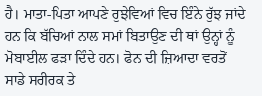ਹੈ। ਮਾਤਾ-ਪਿਤਾ ਆਪਣੇ ਰੁਝੇਵਿਆਂ ਵਿਚ ਇੰਨੇ ਰੁੱਝ ਜਾਂਦੇ ਹਨ ਕਿ ਬੱਚਿਆਂ ਨਾਲ ਸਮਾਂ ਬਿਤਾਉਣ ਦੀ ਥਾਂ ਉਨ੍ਹਾਂ ਨੂੰ ਮੋਬਾਈਲ ਫੜਾ ਦਿੰਦੇ ਹਨ। ਫੋਨ ਦੀ ਜ਼ਿਆਦਾ ਵਰਤੋਂ ਸਾਡੇ ਸਰੀਰਕ ਤੇ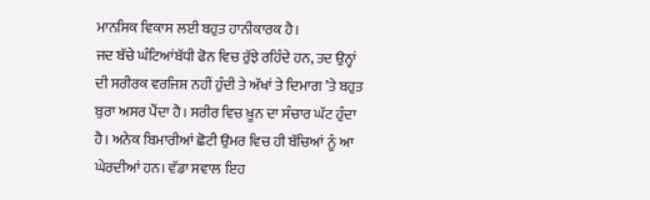ਮਾਨਸਿਕ ਵਿਕਾਸ ਲਈ ਬਹੁਤ ਹਾਨੀਕਾਰਕ ਹੈ।
ਜਦ ਬੱਚੇ ਘੰਟਿਆਂਬੱਧੀ ਫੋਨ ਵਿਚ ਰੁੱਝੇ ਰਹਿੰਦੇ ਹਨ, ਤਦ ਉਨ੍ਹਾਂ ਦੀ ਸਰੀਰਕ ਵਰਜਿਸ਼ ਨਹੀਂ ਹੁੰਦੀ ਤੇ ਅੱਖਾਂ ਤੇ ਦਿਮਾਗ ’ਤੇ ਬਹੁਤ ਬੁਰਾ ਅਸਰ ਪੈਂਦਾ ਹੈ। ਸਰੀਰ ਵਿਚ ਖ਼ੂਨ ਦਾ ਸੰਚਾਰ ਘੱਟ ਹੁੰਦਾ ਹੈ। ਅਨੇਕ ਬਿਮਾਰੀਆਂ ਛੋਟੀ ਉਮਰ ਵਿਚ ਹੀ ਬੱਚਿਆਂ ਨੂੰ ਆ ਘੇਰਦੀਆਂ ਹਨ। ਵੱਡਾ ਸਵਾਲ ਇਹ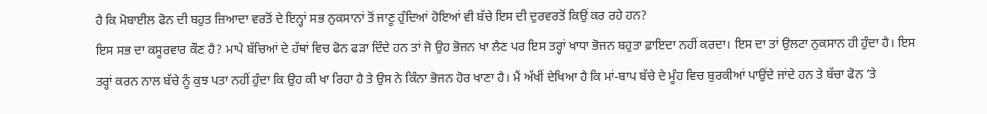ਹੈ ਕਿ ਮੋਬਾਈਲ ਫੋਨ ਦੀ ਬਹੁਤ ਜ਼ਿਆਦਾ ਵਰਤੋਂ ਦੇ ਇਨ੍ਹਾਂ ਸਭ ਨੁਕਸਾਨਾਂ ਤੋਂ ਜਾਣੂ ਹੁੰਦਿਆਂ ਹੋਇਆਂ ਵੀ ਬੱਚੇ ਇਸ ਦੀ ਦੁਰਵਰਤੋਂ ਕਿਉਂ ਕਰ ਰਹੇ ਹਨ?
ਇਸ ਸਭ ਦਾ ਕਸੂਰਵਾਰ ਕੌਣ ਹੈ? ਮਾਪੇ ਬੱਚਿਆਂ ਦੇ ਹੱਥਾਂ ਵਿਚ ਫੋਨ ਫੜਾ ਦਿੰਦੇ ਹਨ ਤਾਂ ਜੋ ਉਹ ਭੋਜਨ ਖਾ ਲੈਣ ਪਰ ਇਸ ਤਰ੍ਹਾਂ ਖਾਧਾ ਭੋਜਨ ਬਹੁਤਾ ਫ਼ਾਇਦਾ ਨਹੀਂ ਕਰਦਾ। ਇਸ ਦਾ ਤਾਂ ਉਲਟਾ ਨੁਕਸਾਨ ਹੀ ਹੁੰਦਾ ਹੈ। ਇਸ ਤਰ੍ਹਾਂ ਕਰਨ ਨਾਲ ਬੱਚੇ ਨੂੰ ਕੁਝ ਪਤਾ ਨਹੀਂ ਹੁੰਦਾ ਕਿ ਉਹ ਕੀ ਖਾ ਰਿਹਾ ਹੈ ਤੇ ਉਸ ਨੇ ਕਿੰਨਾ ਭੋਜਨ ਹੋਰ ਖਾਣਾ ਹੈ। ਮੈਂ ਅੱਖੀਂ ਦੇਖਿਆ ਹੈ ਕਿ ਮਾਂ-ਬਾਪ ਬੱਚੇ ਦੇ ਮੂੰਹ ਵਿਚ ਬੁਰਕੀਆਂ ਪਾਉਂਦੇ ਜਾਂਦੇ ਹਨ ਤੇ ਬੱਚਾ ਫੋਨ ’ਤੇ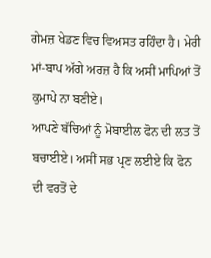ਗੇਮਜ਼ ਖੇਡਣ ਵਿਚ ਵਿਅਸਤ ਰਹਿੰਦਾ ਹੈ। ਮੇਰੀ ਮਾਂ-ਬਾਪ ਅੱਗੇ ਅਰਜ਼ ਹੈ ਕਿ ਅਸੀਂ ਮਾਪਿਆਂ ਤੋਂ ਕੁਮਾਪੇ ਨਾ ਬਣੀਏ।
ਆਪਣੇ ਬੱਚਿਆਂ ਨੂੰ ਮੋਬਾਈਲ ਫੋਨ ਦੀ ਲਤ ਤੋਂ ਬਚਾਈਏ। ਅਸੀਂ ਸਭ ਪ੍ਰਣ ਲਈਏ ਕਿ ਫੋਨ ਦੀ ਵਰਤੋਂ ਦੇ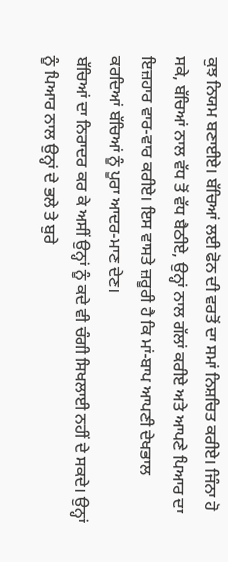ਕੁਝ ਨਿਯਮ ਬਣਾਈਏ। ਬੱਚਿਆਂ ਲਈ ਫੋਨ ਦੀ ਵਰਤੋਂ ਦਾ ਸਮਾਂ ਨਿਸ਼ਚਿਤ ਕਰੀਏ। ਜਿੰਨਾ ਹੋ ਸਕੇ, ਬੱਚਿਆਂ ਨਾਲ ਵੱਧ ਤੋਂ ਵੱਧ ਬੈਠੀਏ, ਉਨ੍ਹਾਂ ਨਾਲ ਗੱਲਾਂ ਕਰੀਏ ਅਤੇ ਆਪਣੇ ਪਿਆਰ ਦਾ ਇਜ਼ਹਾਰ ਵਾਰ-ਵਾਰ ਕਰੀਏ। ਇਸ ਵਾਸਤੇ ਜ਼ਰੂਰੀ ਹੈ ਕਿ ਮਾਂ-ਬਾਪ ਆਪਣੀ ਦੇਖਭਾਲ ਕਰਦਿਆਂ ਬੱਚਿਆਂ ਨੂੰ ਪੂਰਾ ਆਦਰ-ਮਾਣ ਦੇਣ।
ਬੱਚਿਆਂ ਦਾ ਨਿਰਾਦਰ ਕਰ ਕੇ ਅਸੀਂ ਉਨ੍ਹਾਂ ਨੂੰ ਕਦੇ ਵੀ ਚੰਗੀ ਸਿਖਲਾਈ ਨਹੀਂ ਦੇ ਸਕਦੇ। ਉਨ੍ਹਾਂ ਨੂੰ ਪਿਆਰ ਨਾਲ ਉਨ੍ਹਾਂ ਦੇ ਭਲੇ ਤੇ ਬੁਰੇ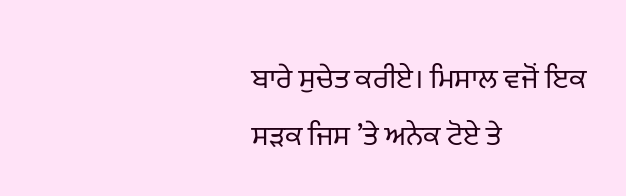ਬਾਰੇ ਸੁਚੇਤ ਕਰੀਏ। ਮਿਸਾਲ ਵਜੋਂ ਇਕ ਸੜਕ ਜਿਸ ’ਤੇ ਅਨੇਕ ਟੋਏ ਤੇ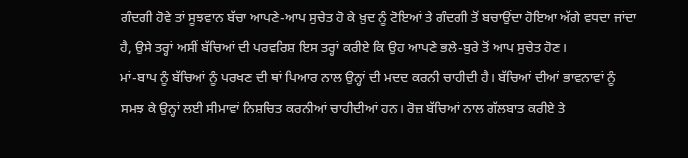ਗੰਦਗੀ ਹੋਵੇ ਤਾਂ ਸੂਝਵਾਨ ਬੱਚਾ ਆਪਣੇ-ਆਪ ਸੁਚੇਤ ਹੋ ਕੇ ਖ਼ੁਦ ਨੂੰ ਟੋਇਆਂ ਤੇ ਗੰਦਗੀ ਤੋਂ ਬਚਾਉਂਦਾ ਹੋਇਆ ਅੱਗੇ ਵਧਦਾ ਜਾਂਦਾ ਹੈ, ਉਸੇ ਤਰ੍ਹਾਂ ਅਸੀਂ ਬੱਚਿਆਂ ਦੀ ਪਰਵਰਿਸ਼ ਇਸ ਤਰ੍ਹਾਂ ਕਰੀਏ ਕਿ ਉਹ ਆਪਣੇ ਭਲੇ-ਬੁਰੇ ਤੋਂ ਆਪ ਸੁਚੇਤ ਹੋਣ।
ਮਾਂ-ਬਾਪ ਨੂੰ ਬੱਚਿਆਂ ਨੂੰ ਪਰਖਣ ਦੀ ਥਾਂ ਪਿਆਰ ਨਾਲ ਉਨ੍ਹਾਂ ਦੀ ਮਦਦ ਕਰਨੀ ਚਾਹੀਦੀ ਹੈ। ਬੱਚਿਆਂ ਦੀਆਂ ਭਾਵਨਾਵਾਂ ਨੂੰ ਸਮਝ ਕੇ ਉਨ੍ਹਾਂ ਲਈ ਸੀਮਾਵਾਂ ਨਿਸ਼ਚਿਤ ਕਰਨੀਆਂ ਚਾਹੀਦੀਆਂ ਹਨ। ਰੋਜ਼ ਬੱਚਿਆਂ ਨਾਲ ਗੱਲਬਾਤ ਕਰੀਏ ਤੇ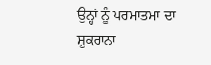ਉਨ੍ਹਾਂ ਨੂੰ ਪਰਮਾਤਮਾ ਦਾ ਸ਼ੁਕਰਾਨਾ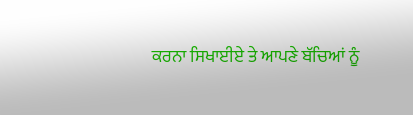ਕਰਨਾ ਸਿਖਾਈਏ ਤੇ ਆਪਣੇ ਬੱਚਿਆਂ ਨੂੰ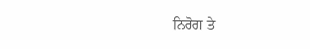ਨਿਰੋਗ ਤੇ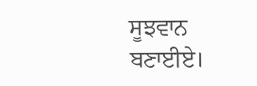ਸੂਝਵਾਨ ਬਣਾਈਏ।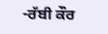-ਰੱਬੀ ਕੌਰ